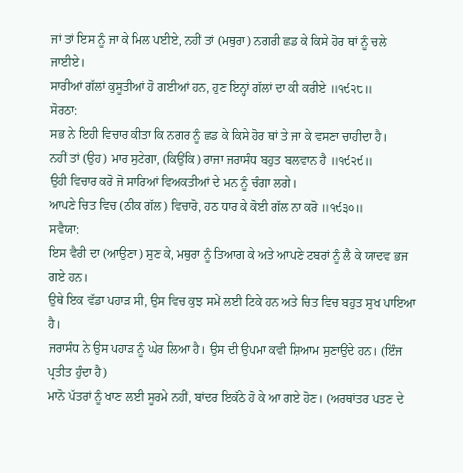ਜਾਂ ਤਾਂ ਇਸ ਨੂੰ ਜਾ ਕੇ ਮਿਲ ਪਈਏ, ਨਹੀਂ ਤਾਂ (ਮਥੁਰਾ) ਨਗਰੀ ਛਡ ਕੇ ਕਿਸੇ ਹੋਰ ਥਾਂ ਨੂੰ ਚਲੇ ਜਾਈਏ।
ਸਾਰੀਆਂ ਗੱਲਾਂ ਕੁਸੂਤੀਆਂ ਹੋ ਗਈਆਂ ਹਨ, ਹੁਣ ਇਨ੍ਹਾਂ ਗੱਲਾਂ ਦਾ ਕੀ ਕਰੀਏ ॥੧੯੨੮॥
ਸੋਰਠਾ:
ਸਭ ਨੇ ਇਹੀ ਵਿਚਾਰ ਕੀਤਾ ਕਿ ਨਗਰ ਨੂੰ ਛਡ ਕੇ ਕਿਸੇ ਹੋਰ ਥਾਂ ਤੇ ਜਾ ਕੇ ਵਸਣਾ ਚਾਹੀਦਾ ਹੈ।
ਨਹੀਂ ਤਾਂ (ਉਹ) ਮਾਰ ਸੁਟੇਗਾ, (ਕਿਉਂਕਿ) ਰਾਜਾ ਜਰਾਸੰਧ ਬਹੁਤ ਬਲਵਾਨ ਹੈ ॥੧੯੨੯॥
ਉਹੀ ਵਿਚਾਰ ਕਰੋ ਜੋ ਸਾਰਿਆਂ ਵਿਅਕਤੀਆਂ ਦੇ ਮਨ ਨੂੰ ਚੰਗਾ ਲਗੇ।
ਆਪਣੇ ਚਿਤ ਵਿਚ (ਠੀਕ ਗੱਲ) ਵਿਚਾਰੋ, ਹਠ ਧਾਰ ਕੇ ਕੋਈ ਗੱਲ ਨਾ ਕਰੋ ॥੧੯੩੦॥
ਸਵੈਯਾ:
ਇਸ ਵੈਰੀ ਦਾ (ਆਉਣਾ) ਸੁਣ ਕੇ, ਮਥੁਰਾ ਨੂੰ ਤਿਆਗ ਕੇ ਅਤੇ ਆਪਣੇ ਟਬਰਾਂ ਨੂੰ ਲੈ ਕੇ ਯਾਦਵ ਭਜ ਗਏ ਹਨ।
ਉਥੇ ਇਕ ਵੱਡਾ ਪਹਾੜ ਸੀ, ਉਸ ਵਿਚ ਕੁਝ ਸਮੇਂ ਲਈ ਟਿਕੇ ਹਨ ਅਤੇ ਚਿਤ ਵਿਚ ਬਹੁਤ ਸੁਖ ਪਾਇਆ ਹੈ।
ਜਰਾਸੰਧ ਨੇ ਉਸ ਪਹਾੜ ਨੂੰ ਘੇਰ ਲਿਆ ਹੈ। ਉਸ ਦੀ ਉਪਮਾ ਕਵੀ ਸ਼ਿਆਮ ਸੁਣਾਉਂਦੇ ਹਨ। (ਇੰਜ ਪ੍ਰਤੀਤ ਹੁੰਦਾ ਹੈ)
ਮਾਨੋ ਪੱਤਰਾਂ ਨੂੰ ਖਾਣ ਲਈ ਸੂਰਮੇ ਨਹੀਂ, ਬਾਂਦਰ ਇਕੱਠੇ ਹੋ ਕੇ ਆ ਗਏ ਹੋਣ। (ਅਰਥਾਂਤਰ ਪਤਣ ਦੇ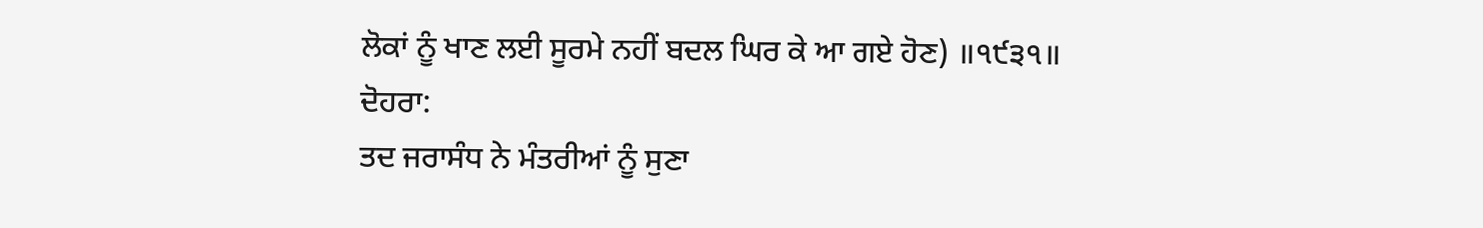ਲੋਕਾਂ ਨੂੰ ਖਾਣ ਲਈ ਸੂਰਮੇ ਨਹੀਂ ਬਦਲ ਘਿਰ ਕੇ ਆ ਗਏ ਹੋਣ) ॥੧੯੩੧॥
ਦੋਹਰਾ:
ਤਦ ਜਰਾਸੰਧ ਨੇ ਮੰਤਰੀਆਂ ਨੂੰ ਸੁਣਾ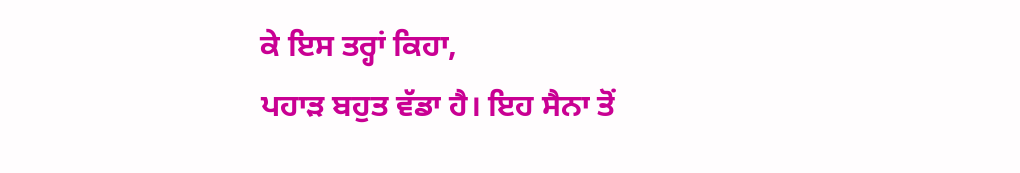ਕੇ ਇਸ ਤਰ੍ਹਾਂ ਕਿਹਾ,
ਪਹਾੜ ਬਹੁਤ ਵੱਡਾ ਹੈ। ਇਹ ਸੈਨਾ ਤੋਂ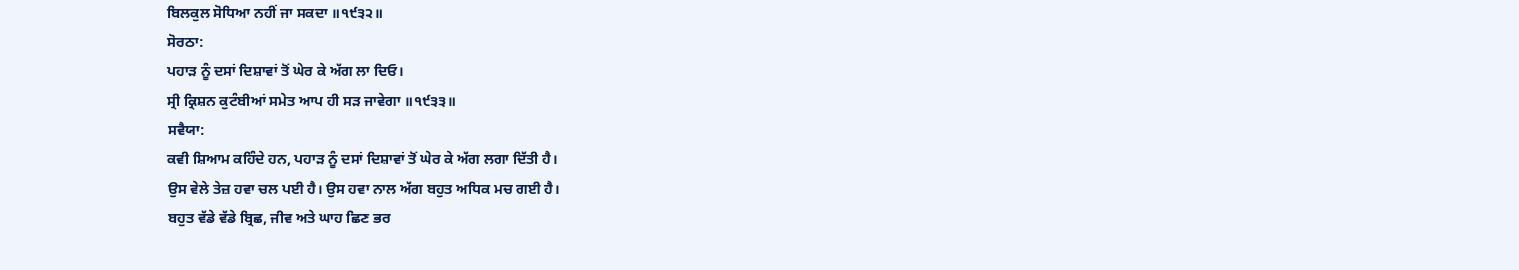ਬਿਲਕੁਲ ਸੋਧਿਆ ਨਹੀਂ ਜਾ ਸਕਦਾ ॥੧੯੩੨॥
ਸੋਰਠਾ:
ਪਹਾੜ ਨੂੰ ਦਸਾਂ ਦਿਸ਼ਾਵਾਂ ਤੋਂ ਘੇਰ ਕੇ ਅੱਗ ਲਾ ਦਿਓ।
ਸ੍ਰੀ ਕ੍ਰਿਸ਼ਨ ਕੁਟੰਬੀਆਂ ਸਮੇਤ ਆਪ ਹੀ ਸੜ ਜਾਵੇਗਾ ॥੧੯੩੩॥
ਸਵੈਯਾ:
ਕਵੀ ਸ਼ਿਆਮ ਕਹਿੰਦੇ ਹਨ, ਪਹਾੜ ਨੂੰ ਦਸਾਂ ਦਿਸ਼ਾਵਾਂ ਤੋਂ ਘੇਰ ਕੇ ਅੱਗ ਲਗਾ ਦਿੱਤੀ ਹੈ।
ਉਸ ਵੇਲੇ ਤੇਜ਼ ਹਵਾ ਚਲ ਪਈ ਹੈ। ਉਸ ਹਵਾ ਨਾਲ ਅੱਗ ਬਹੁਤ ਅਧਿਕ ਮਚ ਗਈ ਹੈ।
ਬਹੁਤ ਵੱਡੇ ਵੱਡੇ ਬ੍ਰਿਛ, ਜੀਵ ਅਤੇ ਘਾਹ ਛਿਣ ਭਰ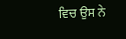ਵਿਚ ਉਸ ਨੇ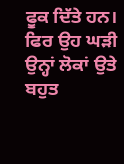ਫੂਕ ਦਿੱਤੇ ਹਨ।
ਫਿਰ ਉਹ ਘੜੀ ਉਨ੍ਹਾਂ ਲੋਕਾਂ ਉਤੇ ਬਹੁਤ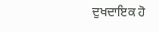ਦੁਖਦਾਇਕ ਹੋ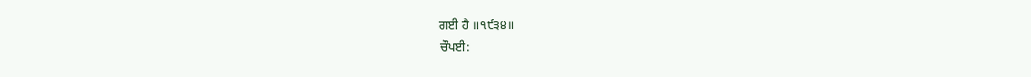ਗਈ ਹੈ ॥੧੯੩੪॥
ਚੌਪਈ: